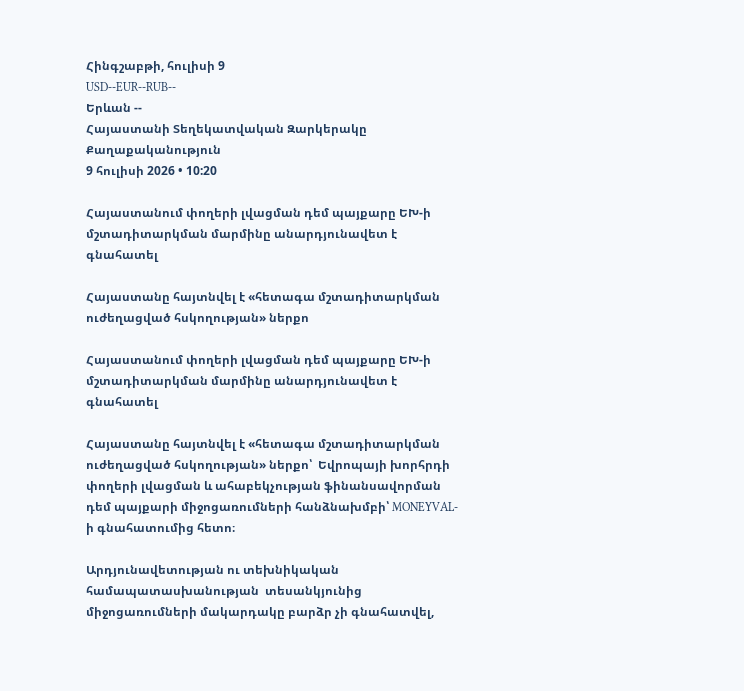Հինգշաբթի, հուլիսի 9
USD--EUR--RUB--
Երևան --
Հայաստանի Տեղեկատվական Զարկերակը
Քաղաքականություն
9 հուլիսի 2026 • 10:20

Հայաստանում փողերի լվացման դեմ պայքարը ԵԽ-ի մշտադիտարկման մարմինը անարդյունավետ է գնահատել

Հայաստանը հայտնվել է «հետագա մշտադիտարկման  ուժեղացված հսկողության» ներքո

Հայաստանում փողերի լվացման դեմ պայքարը ԵԽ-ի մշտադիտարկման մարմինը անարդյունավետ է գնահատել

Հայաստանը հայտնվել է «հետագա մշտադիտարկման  ուժեղացված հսկողության» ներքո՝  Եվրոպայի խորհրդի փողերի լվացման և ահաբեկչության ֆինանսավորման դեմ պայքարի միջոցառումների հանձնախմբի՝ MONEYVAL-ի գնահատումից հետո։

Արդյունավետության ու տեխնիկական համապատասխանության  տեսանկյունից միջոցառումների մակարդակը բարձր չի գնահատվել,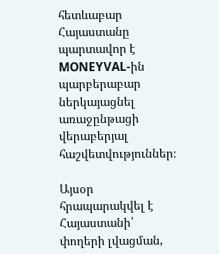հետևաբար Հայաստանը պարտավոր է MONEYVAL-ին պարբերաբար ներկայացնել առաջընթացի վերաբերյալ հաշվետվություններ։

Այսօր հրապարակվել է  Հայաստանի՝ փողերի լվացման,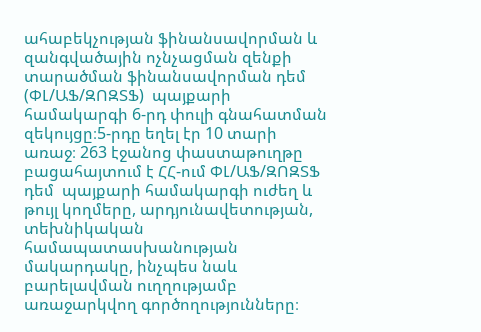ահաբեկչության ֆինանսավորման և զանգվածային ոչնչացման զենքի տարածման ֆինանսավորման դեմ (ՓԼ/ԱՖ/ԶՈԶՏՖ)  պայքարի համակարգի 6-րդ փուլի գնահատման զեկույցը։5-րդը եղել էր 10 տարի առաջ։ 263 էջանոց փաստաթուղթը բացահայտում է ՀՀ-ում ՓԼ/ԱՖ/ԶՈԶՏՖ  դեմ  պայքարի համակարգի ուժեղ և թույլ կողմերը, արդյունավետության, տեխնիկական համապատասխանության մակարդակը, ինչպես նաև բարելավման ուղղությամբ առաջարկվող գործողությունները։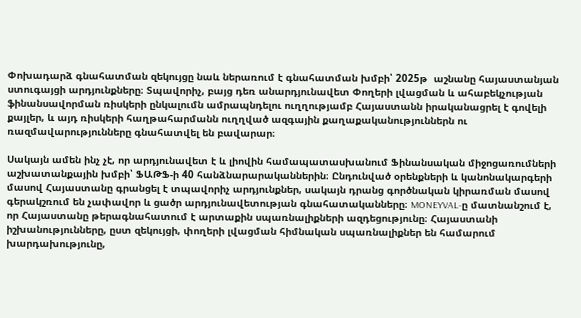Փոխադարձ գնահատման զեկույցը նաև ներառում է գնահատման խմբի՝ 2025թ  աշնանը հայաստանյան ստուգայցի արդյունքները։ Տպավորիչ, բայց դեռ անարդյունավետ Փողերի լվացման և ահաբեկչության ֆինանսավորման ռիսկերի ընկալումն ամրապնդելու ուղղությամբ Հայաստանն իրականացրել է գովելի քայլեր, և այդ ռիսկերի հաղթահարմանն ուղղված ազգային քաղաքականություններն ու ռազմավարությունները գնահատվել են բավարար։

Սակայն ամեն ինչ չէ, որ արդյունավետ է և լիովին համապատասխանում Ֆինանսական միջոցառումների աշխատանքային խմբի՝ ՖԱԹՖ-ի 40 հանձնարարականներին։ Ընդունված օրենքների և կանոնակարգերի մասով Հայաստանը գրանցել է տպավորիչ արդյունքներ, սակայն դրանց գործնական կիրառման մասով գերակշռում են չափավոր և ցածր արդյունավետության գնահատականները։ MONEYVAL-ը մատնանշում է, որ Հայաստանը թերագնահատում է արտաքին սպառնալիքների ազդեցությունը։ Հայաստանի իշխանությունները, ըստ զեկույցի, փողերի լվացման հիմնական սպառնալիքներ են համարում խարդախությունը,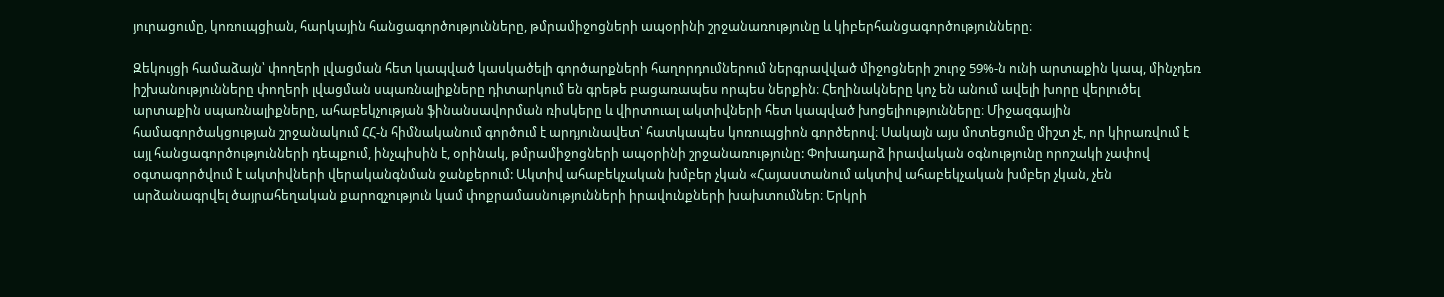յուրացումը, կոռուպցիան, հարկային հանցագործությունները, թմրամիջոցների ապօրինի շրջանառությունը և կիբերհանցագործությունները։

Զեկույցի համաձայն՝ փողերի լվացման հետ կապված կասկածելի գործարքների հաղորդումներում ներգրավված միջոցների շուրջ 59%-ն ունի արտաքին կապ, մինչդեռ իշխանությունները փողերի լվացման սպառնալիքները դիտարկում են գրեթե բացառապես որպես ներքին։ Հեղինակները կոչ են անում ավելի խորը վերլուծել արտաքին սպառնալիքները, ահաբեկչության ֆինանսավորման ռիսկերը և վիրտուալ ակտիվների հետ կապված խոցելիությունները։ Միջազգային համագործակցության շրջանակում ՀՀ-ն հիմնականում գործում է արդյունավետ՝ հատկապես կոռուպցիոն գործերով։ Սակայն այս մոտեցումը միշտ չէ, որ կիրառվում է այլ հանցագործությունների դեպքում, ինչպիսին է, օրինակ, թմրամիջոցների ապօրինի շրջանառությունը: Փոխադարձ իրավական օգնությունը որոշակի չափով օգտագործվում է ակտիվների վերականգնման ջանքերում: Ակտիվ ահաբեկչական խմբեր չկան «Հայաստանում ակտիվ ահաբեկչական խմբեր չկան, չեն արձանագրվել ծայրահեղական քարոզչություն կամ փոքրամասնությունների իրավունքների խախտումներ։ Երկրի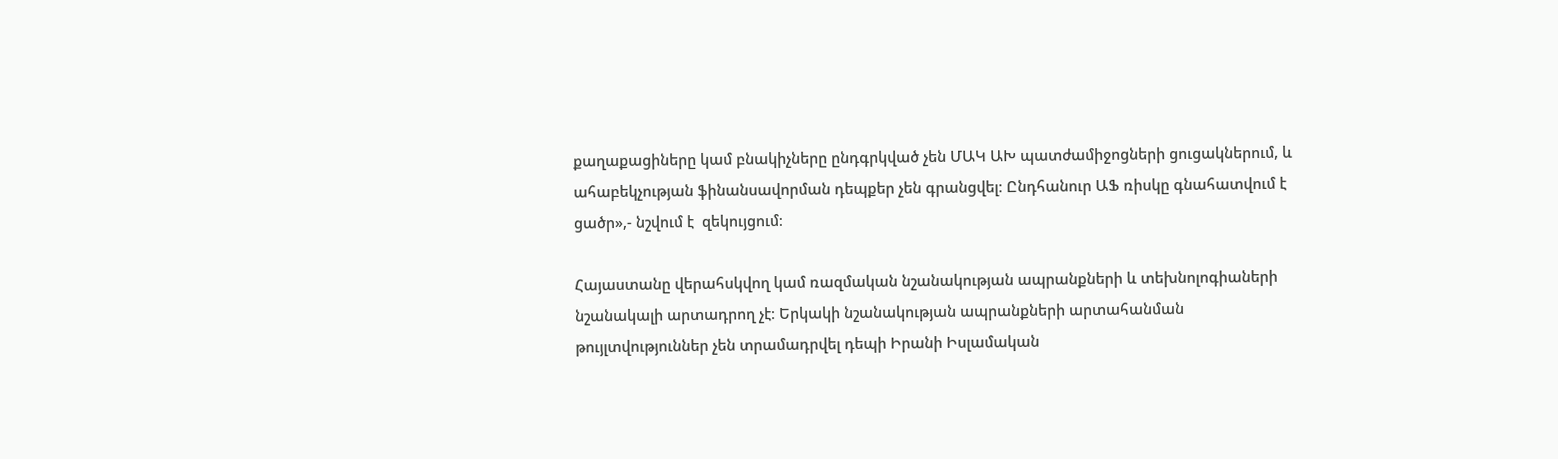քաղաքացիները կամ բնակիչները ընդգրկված չեն ՄԱԿ ԱԽ պատժամիջոցների ցուցակներում, և ահաբեկչության ֆինանսավորման դեպքեր չեն գրանցվել։ Ընդհանուր ԱՖ ռիսկը գնահատվում է ցածր»,- նշվում է  զեկույցում։

Հայաստանը վերահսկվող կամ ռազմական նշանակության ապրանքների և տեխնոլոգիաների նշանակալի արտադրող չէ։ Երկակի նշանակության ապրանքների արտահանման թույլտվություններ չեն տրամադրվել դեպի Իրանի Իսլամական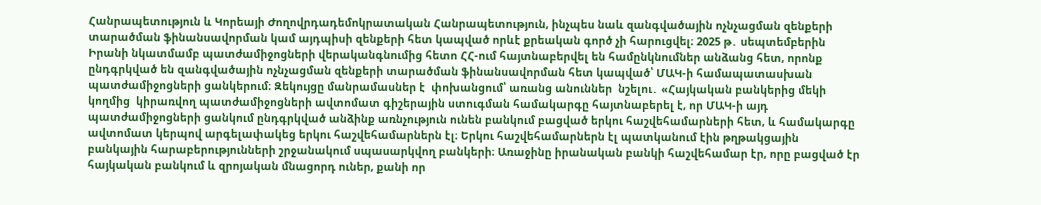Հանրապետություն և Կորեայի Ժողովրդադեմոկրատական Հանրապետություն, ինչպես նաև զանգվածային ոչնչացման զենքերի տարածման ֆինանսավորման կամ այդպիսի զենքերի հետ կապված որևէ քրեական գործ չի հարուցվել։ 2025 թ․ սեպտեմբերին Իրանի նկատմամբ պատժամիջոցների վերականգնումից հետո ՀՀ-ում հայտնաբերվել են համընկնումներ անձանց հետ, որոնք ընդգրկված են զանգվածային ոչնչացման զենքերի տարածման ֆինանսավորման հետ կապված՝ ՄԱԿ-ի համապատասխան պատժամիջոցների ցանկերում։ Զեկույցը մանրամասներ է  փոխանցում՝ առանց անուններ  նշելու․ «Հայկական բանկերից մեկի կողմից  կիրառվող պատժամիջոցների ավտոմատ գիշերային ստուգման համակարգը հայտնաբերել է, որ ՄԱԿ-ի այդ պատժամիջոցների ցանկում ընդգրկված անձինք առնչություն ունեն բանկում բացված երկու հաշվեհամարների հետ, և համակարգը ավտոմատ կերպով արգելափակեց երկու հաշվեհամարներն էլ։ Երկու հաշվեհամարներն էլ պատկանում էին թղթակցային բանկային հարաբերությունների շրջանակում սպասարկվող բանկերի։ Առաջինը իրանական բանկի հաշվեհամար էր, որը բացված էր հայկական բանկում և զրոյական մնացորդ ուներ, քանի որ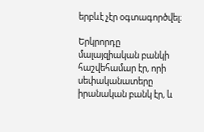երբևէ չէր օգտագործվել։

Երկրորդը մալայզիական բանկի հաշվեհամար էր, որի սեփականատերը իրանական բանկ էր, և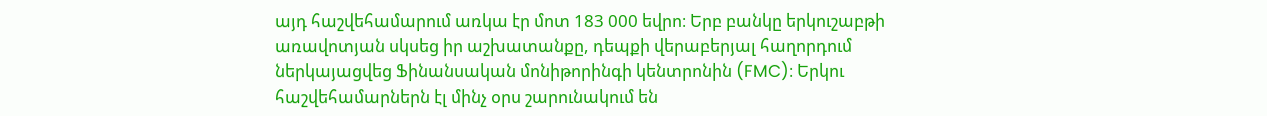այդ հաշվեհամարում առկա էր մոտ 183 000 եվրո։ Երբ բանկը երկուշաբթի առավոտյան սկսեց իր աշխատանքը, դեպքի վերաբերյալ հաղորդում ներկայացվեց Ֆինանսական մոնիթորինգի կենտրոնին (FMC)։ Երկու հաշվեհամարներն էլ մինչ օրս շարունակում են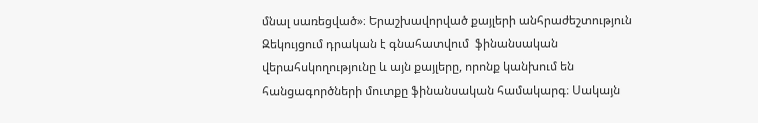մնալ սառեցված»։ Երաշխավորված քայլերի անհրաժեշտություն Զեկույցում դրական է գնահատվում  ֆինանսական վերահսկողությունը և այն քայլերը, որոնք կանխում են հանցագործների մուտքը ֆինանսական համակարգ։ Սակայն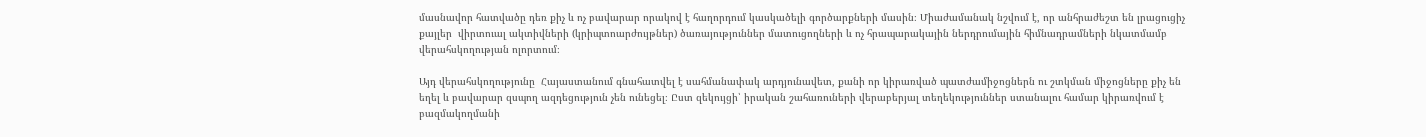մասնավոր հատվածը դեռ քիչ և ոչ բավարար որակով է հաղորդում կասկածելի գործարքների մասին։ Միաժամանակ նշվում է, որ անհրաժեշտ են լրացուցիչ քայլեր  վիրտուալ ակտիվների (կրիպտոարժույթներ) ծառայություններ մատուցողների և ոչ հրապարակային ներդրումային հիմնադրամների նկատմամբ վերահսկողության ոլորտում։

Այդ վերահսկողությունը  Հայաստանում գնահատվել է սահմանափակ արդյունավետ, քանի որ կիրառված պատժամիջոցներն ու շտկման միջոցները քիչ են եղել և բավարար զսպող ազդեցություն չեն ունեցել։ Ըստ զեկույցի՝ իրական շահառուների վերաբերյալ տեղեկություններ ստանալու համար կիրառվում է բազմակողմանի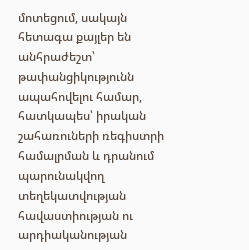մոտեցում, սակայն հետագա քայլեր են անհրաժեշտ՝ թափանցիկությունն ապահովելու համար, հատկապես՝ իրական շահառուների ռեգիստրի համալրման և դրանում պարունակվող տեղեկատվության հավաստիության ու արդիականության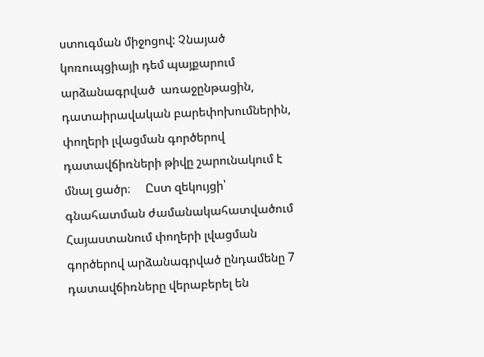ստուգման միջոցով: Չնայած կոռուպցիայի դեմ պայքարում արձանագրված  առաջընթացին, դատաիրավական բարեփոխումներին, փողերի լվացման գործերով դատավճիռների թիվը շարունակում է մնալ ցածր։     Ըստ զեկույցի՝ գնահատման ժամանակահատվածում Հայաստանում փողերի լվացման գործերով արձանագրված ընդամենը 7 դատավճիռները վերաբերել են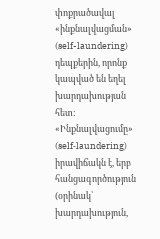փոքրածավալ «ինքնալվացման» (self-laundering)  դեպքերին, որոնք կապված են եղել խարդախության հետ։ «Ինքնալվացումը» (self‑laundering) իրավիճակն է, երբ հանցագործություն (օրինակ՝ խարդախություն,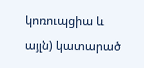կոռուպցիա և այլն) կատարած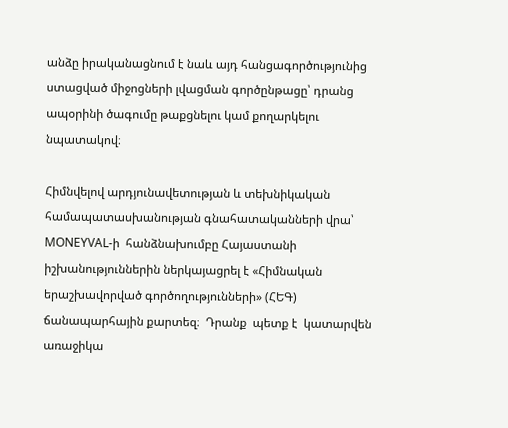անձը իրականացնում է նաև այդ հանցագործությունից ստացված միջոցների լվացման գործընթացը՝ դրանց ապօրինի ծագումը թաքցնելու կամ քողարկելու նպատակով։

Հիմնվելով արդյունավետության և տեխնիկական համապատասխանության գնահատականների վրա՝ MONEYVAL-ի  հանձնախումբը Հայաստանի իշխանություններին ներկայացրել է «Հիմնական երաշխավորված գործողությունների» (ՀԵԳ) ճանապարհային քարտեզ։  Դրանք  պետք է  կատարվեն առաջիկա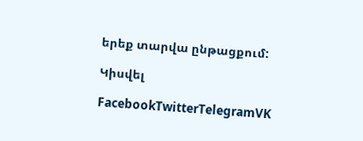երեք տարվա ընթացքում:

Կիսվել

FacebookTwitterTelegramVK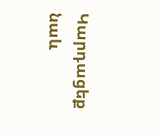Կարդացեք նաև